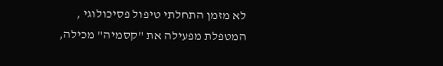לא מזמן התחלתי טיפול פסיכולוגי , המטפלת מפעילה את "קסמיה" מכילה,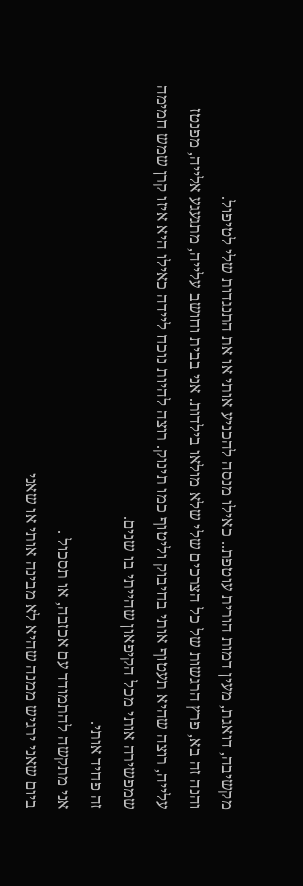מקשיבה, דואגת, מעין דמות הורית עוטפת.. כאילו מנסה להכניע אותי או את התנגדות שלי לטיפול.
והנה זה בא, פרץ הרגשות של כל הצרכים שלי שלא מולאו בילדות. אני בבית וחושב עלייה, מתגעגע אלייה, מפנטז עלייה, רוצה שהיא תעטוף אותי בחיבוק וליטוף כמו תינוק. רוצה להיות נוכח ליידה כאילו היא איזו קרן שמש חמימה שמפשירה אותי מכל הקיפאון שהייתי בו שנים.
זה פחיד אותי.
אני מתקשה להתמודד עם אכזבה, או תסכול .
ביום שאני ירגיש ממנה שהיא לא מבינה אותי או שאני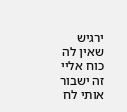ירגיש שאין לה כוח אליי זה ישבור אותי לח